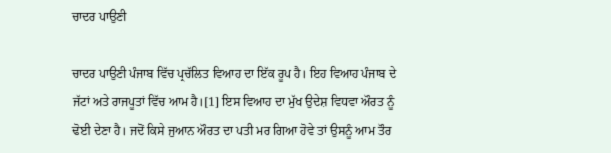ਚਾਦਰ ਪਾਉਣੀ

ਚਾਦਰ ਪਾਉਣੀ ਪੰਜਾਬ ਵਿੱਚ ਪ੍ਰਚੱਲਿਤ ਵਿਆਹ ਦਾ ਇੱਕ ਰੂਪ ਹੈ। ਇਹ ਵਿਆਹ ਪੰਜਾਬ ਦੇ ਜੱਟਾਂ ਅਤੇ ਰਾਜਪੂਤਾਂ ਵਿੱਚ ਆਮ ਹੈ।[1] ਇਸ ਵਿਆਹ ਦਾ ਮੁੱਖ ਉਦੇਸ਼ ਵਿਧਵਾ ਔਰਤ ਨੂੰ ਢੋਈ ਦੇਣਾ ਹੈ। ਜਦੋਂ ਕਿਸੇ ਜੁਆਨ ਔਰਤ ਦਾ ਪਤੀ ਮਰ ਗਿਆ ਹੋਵੇ ਤਾਂ ਉਸਨੂੰ ਆਮ ਤੌਰ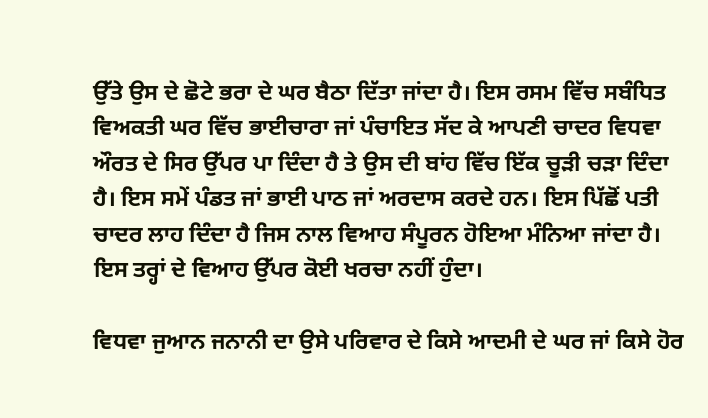ਉੱਤੇ ਉਸ ਦੇ ਛੋਟੇ ਭਰਾ ਦੇ ਘਰ ਬੈਠਾ ਦਿੱਤਾ ਜਾਂਦਾ ਹੈ। ਇਸ ਰਸਮ ਵਿੱਚ ਸਬੰਧਿਤ ਵਿਅਕਤੀ ਘਰ ਵਿੱਚ ਭਾਈਚਾਰਾ ਜਾਂ ਪੰਚਾਇਤ ਸੱਦ ਕੇ ਆਪਣੀ ਚਾਦਰ ਵਿਧਵਾ ਔਰਤ ਦੇ ਸਿਰ ਉੱਪਰ ਪਾ ਦਿੰਦਾ ਹੈ ਤੇ ਉਸ ਦੀ ਬਾਂਹ ਵਿੱਚ ਇੱਕ ਚੂੜੀ ਚੜਾ ਦਿੰਦਾ ਹੈ। ਇਸ ਸਮੇਂ ਪੰਡਤ ਜਾਂ ਭਾਈ ਪਾਠ ਜਾਂ ਅਰਦਾਸ ਕਰਦੇ ਹਨ। ਇਸ ਪਿੱਛੋਂ ਪਤੀ ਚਾਦਰ ਲਾਹ ਦਿੰਦਾ ਹੈ ਜਿਸ ਨਾਲ ਵਿਆਹ ਸੰਪੂਰਨ ਹੋਇਆ ਮੰਨਿਆ ਜਾਂਦਾ ਹੈ। ਇਸ ਤਰ੍ਹਾਂ ਦੇ ਵਿਆਹ ਉੱਪਰ ਕੋਈ ਖਰਚਾ ਨਹੀਂ ਹੁੰਦਾ।

ਵਿਧਵਾ ਜੁਆਨ ਜਨਾਨੀ ਦਾ ਉਸੇ ਪਰਿਵਾਰ ਦੇ ਕਿਸੇ ਆਦਮੀ ਦੇ ਘਰ ਜਾਂ ਕਿਸੇ ਹੋਰ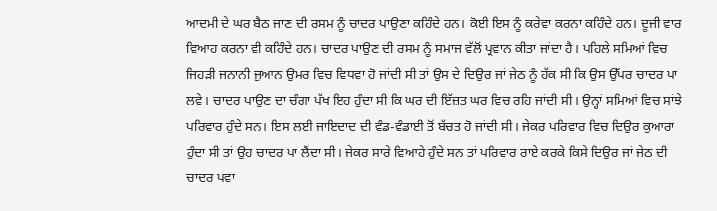ਆਦਮੀ ਦੇ ਘਰ ਬੈਠ ਜਾਣ ਦੀ ਰਸਮ ਨੂੰ ਚਾਦਰ ਪਾਉਣਾ ਕਹਿੰਦੇ ਹਨ। ਕੋਈ ਇਸ ਨੂੰ ਕਰੇਵਾ ਕਰਨਾ ਕਹਿੰਦੇ ਹਨ। ਦੂਜੀ ਵਾਰ ਵਿਆਹ ਕਰਨਾ ਵੀ ਕਹਿੰਦੇ ਹਨ। ਚਾਦਰ ਪਾਉਣ ਦੀ ਰਸਮ ਨੂੰ ਸਮਾਜ ਵੱਲੋਂ ਪ੍ਰਵਾਨ ਕੀਤਾ ਜਾਂਦਾ ਹੈ। ਪਹਿਲੇ ਸਮਿਆਂ ਵਿਚ ਜਿਹੜੀ ਜਨਾਨੀ ਜੁਆਨ ਉਮਰ ਵਿਚ ਵਿਧਵਾ ਹੋ ਜਾਂਦੀ ਸੀ ਤਾਂ ਉਸ ਦੇ ਦਿਉਰ ਜਾਂ ਜੇਠ ਨੂੰ ਹੱਕ ਸੀ ਕਿ ਉਸ ਉੱਪਰ ਚਾਦਰ ਪਾ ਲਵੇ। ਚਾਦਰ ਪਾਉਣ ਦਾ ਚੰਗਾ ਪੱਖ ਇਹ ਹੁੰਦਾ ਸੀ ਕਿ ਘਰ ਦੀ ਇੱਜ਼ਤ ਘਰ ਵਿਚ ਰਹਿ ਜਾਂਦੀ ਸੀ। ਉਨ੍ਹਾਂ ਸਮਿਆਂ ਵਿਚ ਸਾਂਝੇ ਪਰਿਵਾਰ ਹੁੰਦੇ ਸਨ। ਇਸ ਲਈ ਜਾਇਦਾਦ ਦੀ ਵੰਡ-ਵੰਡਾਈ ਤੋਂ ਬੱਚਤ ਹੋ ਜਾਂਦੀ ਸੀ। ਜੇਕਰ ਪਰਿਵਾਰ ਵਿਚ ਦਿਉਰ ਕੁਆਰਾ ਹੁੰਦਾ ਸੀ ਤਾਂ ਉਹ ਚਾਦਰ ਪਾ ਲੈਂਦਾ ਸੀ। ਜੇਕਰ ਸਾਰੇ ਵਿਆਹੇ ਹੁੰਦੇ ਸਨ ਤਾਂ ਪਰਿਵਾਰ ਰਾਏ ਕਰਕੇ ਕਿਸੇ ਦਿਉਰ ਜਾਂ ਜੇਠ ਦੀ ਚਾਦਰ ਪਵਾ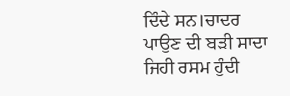ਦਿੰਦੇ ਸਨ।ਚਾਦਰ ਪਾਉਣ ਦੀ ਬੜੀ ਸਾਦਾ ਜਿਹੀ ਰਸਮ ਹੁੰਦੀ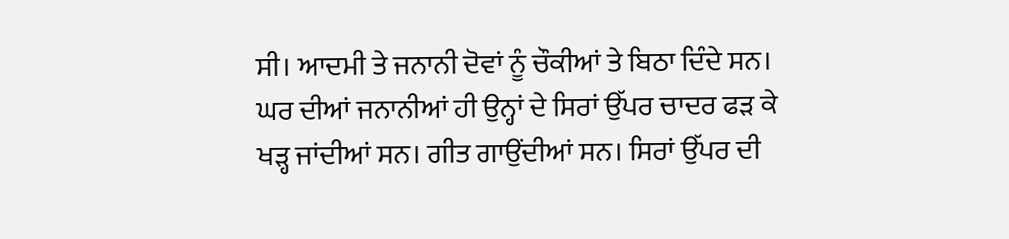ਸੀ। ਆਦਮੀ ਤੇ ਜਨਾਨੀ ਦੋਵਾਂ ਨੂੰ ਚੌਕੀਆਂ ਤੇ ਬਿਠਾ ਦਿੰਦੇ ਸਨ। ਘਰ ਦੀਆਂ ਜਨਾਨੀਆਂ ਹੀ ਉਨ੍ਹਾਂ ਦੇ ਸਿਰਾਂ ਉੱਪਰ ਚਾਦਰ ਫੜ ਕੇ ਖੜ੍ਹ ਜਾਂਦੀਆਂ ਸਨ। ਗੀਤ ਗਾਉਂਦੀਆਂ ਸਨ। ਸਿਰਾਂ ਉੱਪਰ ਦੀ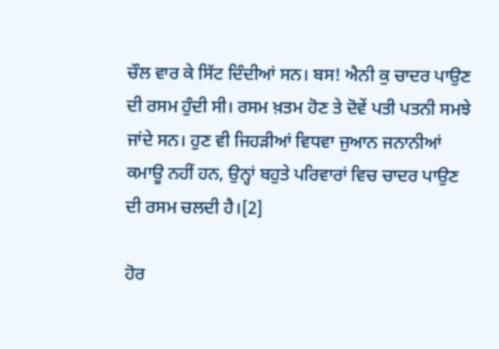ਚੌਲ ਵਾਰ ਕੇ ਸਿੱਟ ਦਿੰਦੀਆਂ ਸਨ। ਬਸ! ਐਨੀ ਕੁ ਚਾਦਰ ਪਾਉਣ ਦੀ ਰਸਮ ਹੁੰਦੀ ਸੀ। ਰਸਮ ਖ਼ਤਮ ਹੋਣ ਤੇ ਦੋਵੇਂ ਪਤੀ ਪਤਨੀ ਸਮਝੇ ਜਾਂਦੇ ਸਨ। ਹੁਣ ਵੀ ਜਿਹੜੀਆਂ ਵਿਧਵਾ ਜੁਆਨ ਜਨਾਨੀਆਂ ਕਮਾਊ ਨਹੀਂ ਹਨ, ਉਨ੍ਹਾਂ ਬਹੁਤੇ ਪਰਿਵਾਰਾਂ ਵਿਚ ਚਾਦਰ ਪਾਉਣ ਦੀ ਰਸਮ ਚਲਦੀ ਹੈ।[2]

ਹੋਰ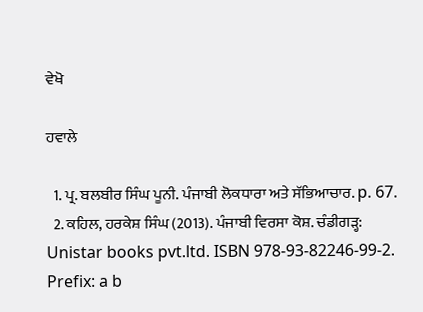ਵੇਖੋ

ਹਵਾਲੇ

  1. ਪ੍ਰ. ਬਲਬੀਰ ਸਿੰਘ ਪੂਨੀ. ਪੰਜਾਬੀ ਲੋਕਧਾਰਾ ਅਤੇ ਸੱਭਿਆਚਾਰ. p. 67.
  2. ਕਹਿਲ, ਹਰਕੇਸ਼ ਸਿੰਘ (2013). ਪੰਜਾਬੀ ਵਿਰਸਾ ਕੋਸ਼. ਚੰਡੀਗੜ੍ਹ: Unistar books pvt.ltd. ISBN 978-93-82246-99-2.
Prefix: a b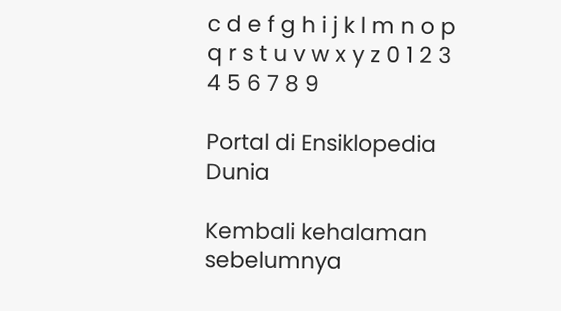c d e f g h i j k l m n o p q r s t u v w x y z 0 1 2 3 4 5 6 7 8 9

Portal di Ensiklopedia Dunia

Kembali kehalaman sebelumnya